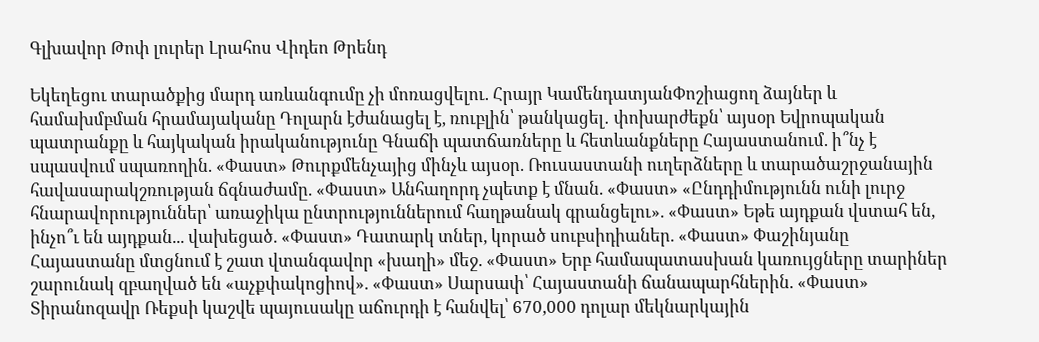Գլխավոր Թոփ լուրեր Լրահոս Վիդեո Թրենդ

Եկեղեցու տարածքից մարդ առևանգումը չի մոռացվելու. Հրայր ԿամենդատյանՓոշիացող ձայներ և համախմբման հրամայականը Դոլարն էժանացել է, ռուբլին՝ թանկացել․ փոխարժեքն՝ այսօր Եվրոպական պատրանքը և հայկական իրականությունը Գնաճի պատճառները և հետևանքները Հայաստանում. ի՞նչ է սպասվում սպառողին. «Փաստ» Թուրքմենչայից մինչև այսօր. Ռուսաստանի ուղերձները և տարածաշրջանային հավասարակշռության ճգնաժամը. «Փաստ» Անհաղորդ չպետք է մնան. «Փաստ» «Ընդդիմությունն ունի լուրջ հնարավորություններ՝ առաջիկա ընտրություններում հաղթանակ գրանցելու». «Փաստ» Եթե այդքան վստահ են, ինչո՞ւ են այդքան... վախեցած. «Փաստ» Դատարկ տներ, կորած սուբսիդիաներ. «Փաստ» Փաշինյանը Հայաստանը մտցնում է շատ վտանգավոր «խաղի» մեջ. «Փաստ» Երբ համապատասխան կառույցները տարիներ շարունակ զբաղված են «աչքփակոցիով». «Փաստ» Սարսափ՝ Հայաստանի ճանապարհներին. «Փաստ» Տիրանոզավր Ռեքսի կաշվե պայուսակը աճուրդի է հանվել՝ 670,000 դոլար մեկնարկային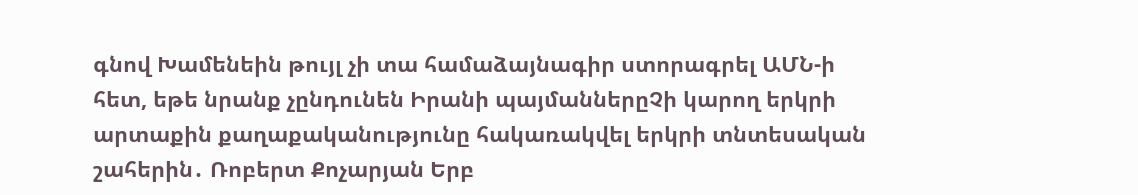գնով Խամենեին թույլ չի տա համաձայնագիր ստորագրել ԱՄՆ-ի հետ, եթե նրանք չընդունեն Իրանի պայմաններըՉի կարող երկրի արտաքին քաղաքականությունը հակառակվել երկրի տնտեսական շահերին․ Ռոբերտ Քոչարյան Երբ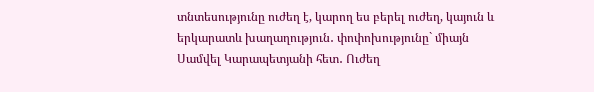տնտեսությունը ուժեղ է, կարող ես բերել ուժեղ, կայուն և երկարատև խաղաղություն․ փոփոխությունը` միայն Սամվել Կարապետյանի հետ․ Ուժեղ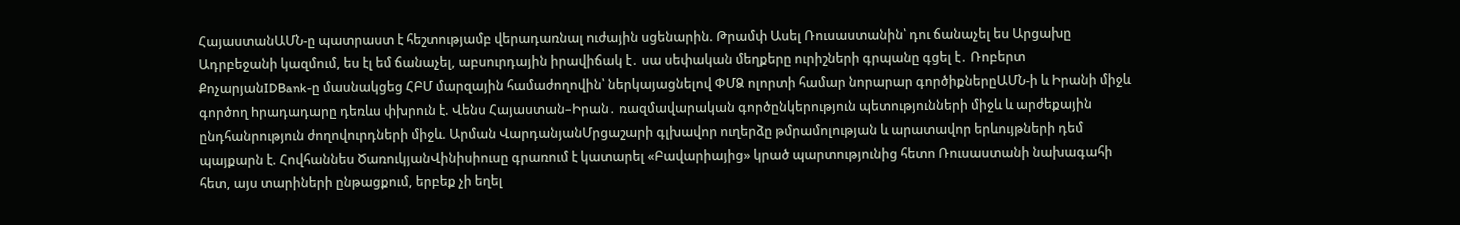ՀայաստանԱՄՆ-ը պատրաստ է հեշտությամբ վերադառնալ nւժային սցենարին. Թրամփ Ասել Ռուսաստանին՝ դու ճանաչել ես Արցախը Ադրբեջանի կազմում, ես էլ եմ ճանաչել, աբսուրդային իրավիճակ է․ սա սեփական մեղքերը ուրիշների գրպանը գցել է․ Ռոբերտ ՔոչարյանIDBank-ը մասնակցեց ՀԲՄ մարզային համաժողովին՝ ներկայացնելով ՓՄՁ ոլորտի համար նորարար գործիքներըԱՄՆ-ի և Իրանի միջև գործող hրադադարը դեռևս փխրուն է. Վենս Հայաստան–Իրան․ ռազմավարական գործընկերություն պետությունների միջև և արժեքային ընդհանրություն ժողովուրդների միջև. Արման ՎարդանյանՄրցաշարի գլխավոր ուղերձը թմրամոլության և արատավոր երևույթների դեմ պայքարն է. Հովհաննես ԾառուկյանՎինիսիուսը գրառում է կատարել «Բավարիայից» կրած պարտությունից հետո Ռուսաստանի նախագահի հետ, այս տարիների ընթացքում, երբեք չի եղել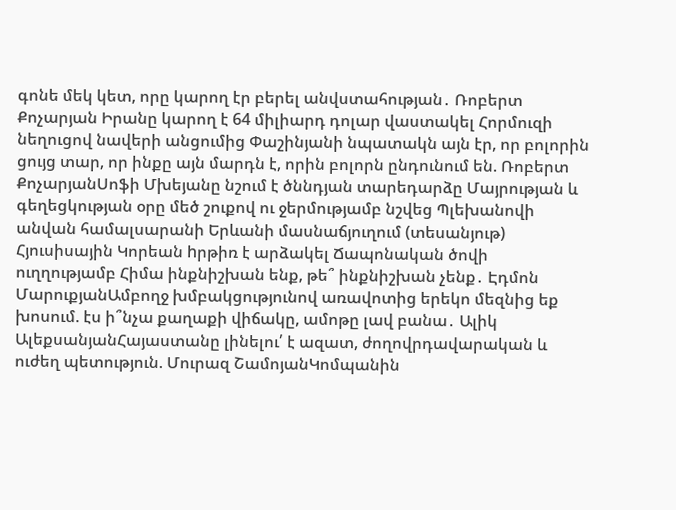գոնե մեկ կետ, որը կարող էր բերել անվստահության․ Ռոբերտ Քոչարյան Իրանը կարող է 64 միլիարդ դոլար վաստակել Հորմուզի նեղուցով նավերի անցումից Փաշինյանի նպատակն այն էր, որ բոլորին ցույց տար, որ ինքը այն մարդն է, որին բոլորն ընդունում են. Ռոբերտ ՔոչարյանՍոֆի Մխեյանը նշում է ծննդյան տարեդարձը Մայրության և գեղեցկության օրը մեծ շուքով ու ջերմությամբ նշվեց Պլեխանովի անվան համալսարանի Երևանի մասնաճյուղում (տեսանյութ) Հյուսիսային Կորեան hրթիռ է արձակել Ճապոնական ծովի ուղղությամբ Հիմա ինքնիշխան ենք, թե՞ ինքնիշխան չենք․ Էդմոն ՄարուքյանԱմբողջ խմբակցությունով առավոտից երեկո մեզնից եք խոսում. էս ի՞նչա քաղաքի վիճակը, ամոթը լավ բանա․ Ալիկ ԱլեքսանյանՀայաստանը լինելու՛ է ազատ, ժողովրդավարական և ուժեղ պետություն. Մուրազ ՇամոյանԿոմպանին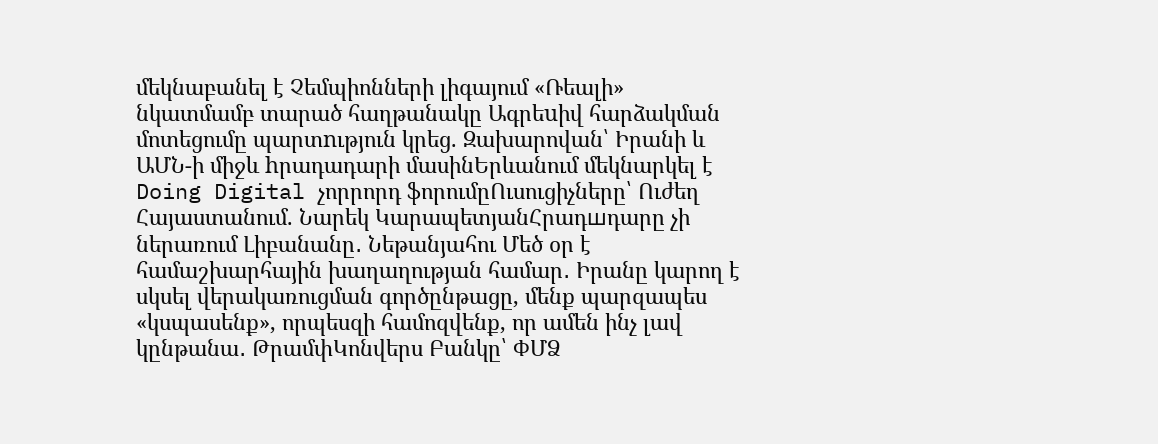մեկնաբանել է Չեմպիոնների լիգայում «Ռեալի» նկատմամբ տարած հաղթանակը Ագրեuիվ հարձակման մոտեցումը պարտnւթյուն կրեց. Զախարովան՝ Իրանի և ԱՄՆ-ի միջև hրադադարի մասինԵրևանում մեկնարկել է Doing Digital չորրորդ ֆորումըՈւսուցիչները՝ Ուժեղ Հայաստանում. Նարեկ ԿարապետյանՀրադшդարը չի ներառում Լիբանանը․ Նեթանյահու Մեծ օր է համաշխարհային խաղաղության համար․ Իրանը կարող է սկսել վերակառուցման գործընթացը, մենք պարզապես «կսպասենք», որպեսզի համոզվենք, որ ամեն ինչ լավ կընթանա․ ԹրամփԿոնվերս Բանկը՝ ՓՄՁ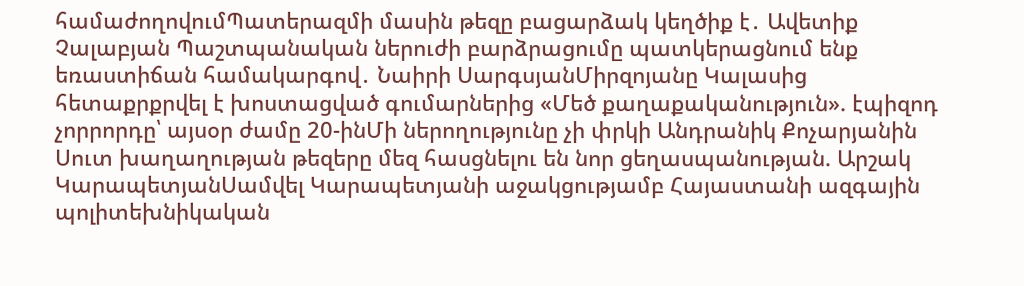համաժողովումՊատերազմի մասին թեզը բացարձակ կեղծիք է․ Ավետիք Չալաբյան Պաշտպանական ներուժի բարձրացումը պատկերացնում ենք եռաստիճան համակարգով․ Նաիրի ՍարգսյանՄիրզոյանը Կալասից հետաքրքրվել է խոստացված գումարներից «Մեծ քաղաքականություն». էպիզոդ չորրորդը՝ այսօր ժամը 20-ինՄի ներողությունը չի փրկի Անդրանիկ Քոչարյանին Սուտ խաղաղության թեզերը մեզ հասցնելու են նոր ցեղասպանության. Արշակ ԿարապետյանՍամվել Կարապետյանի աջակցությամբ Հայաստանի ազգային պոլիտեխնիկական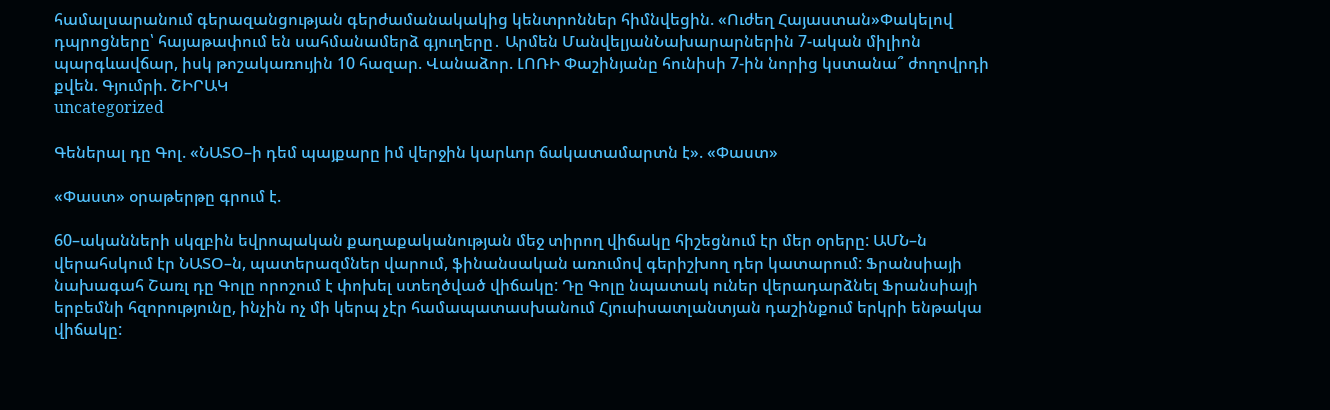համալսարանում գերազանցության գերժամանակակից կենտրոններ հիմնվեցին. «Ուժեղ Հայաստան»Փակելով դպրոցները՝ հայաթափում են սահմանամերձ գյուղերը․ Արմեն ՄանվելյանՆախարարներին 7-ական միլիոն պարգևավճար, իսկ թոշակառույին 10 հազար. Վանաձոր. ԼՈՌԻ Փաշինյանը հունիսի 7-ին նորից կստանա՞ ժողովրդի քվեն. Գյումրի. ՇԻՐԱԿ
uncategorized

Գեներալ դը Գոլ. «ՆԱՏՕ–ի դեմ պայքարը իմ վերջին կարևոր ճակատամարտն է». «Փաստ»

«Փաստ» օրաթերթը գրում է.

60–ականների սկզբին եվրոպական քաղաքականության մեջ տիրող վիճակը հիշեցնում էր մեր օրերը: ԱՄՆ–ն վերահսկում էր ՆԱՏՕ–ն, պատերազմներ վարում, ֆինանսական առումով գերիշխող դեր կատարում: Ֆրանսիայի նախագահ Շառլ դը Գոլը որոշում է փոխել ստեղծված վիճակը: Դը Գոլը նպատակ ուներ վերադարձնել Ֆրանսիայի երբեմնի հզորությունը, ինչին ոչ մի կերպ չէր համապատասխանում Հյուսիսատլանտյան դաշինքում երկրի ենթակա վիճակը: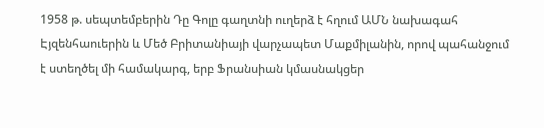1958 թ. սեպտեմբերին Դը Գոլը գաղտնի ուղերձ է հղում ԱՄՆ նախագահ Էյզենհաուերին և Մեծ Բրիտանիայի վարչապետ Մաքմիլանին, որով պահանջում է ստեղծել մի համակարգ, երբ Ֆրանսիան կմասնակցեր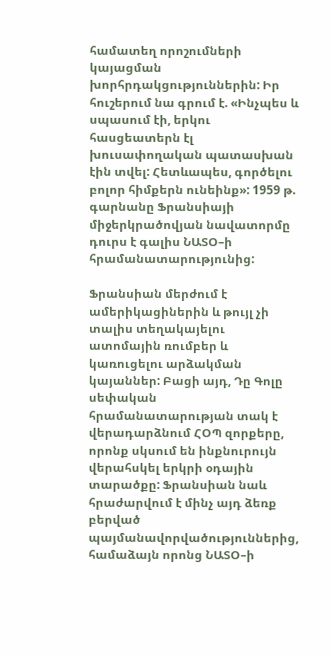համատեղ որոշումների կայացման խորհրդակցություններին: Իր հուշերում նա գրում է. «Ինչպես և սպասում էի, երկու հասցեատերն էլ խուսափողական պատասխան էին տվել: Հետևապես, գործելու բոլոր հիմքերն ունեինք»: 1959 թ. գարնանը Ֆրանսիայի միջերկրածովյան նավատորմը դուրս է գալիս ՆԱՏՕ–ի հրամանատարությունից:

Ֆրանսիան մերժում է ամերիկացիներին և թույլ չի տալիս տեղակայելու ատոմային ռումբեր և կառուցելու արձակման կայաններ: Բացի այդ, Դը Գոլը սեփական հրամանատարության տակ է վերադարձնում ՀՕՊ զորքերը, որոնք սկսում են ինքնուրույն վերահսկել երկրի օդային տարածքը: Ֆրանսիան նաև հրաժարվում է մինչ այդ ձեռք բերված պայմանավորվածություններից, համաձայն որոնց ՆԱՏՕ–ի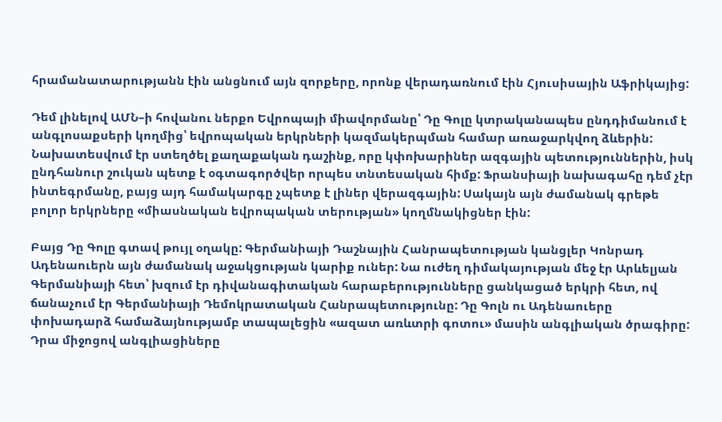հրամանատարությանն էին անցնում այն զորքերը, որոնք վերադառնում էին Հյուսիսային Աֆրիկայից:

Դեմ լինելով ԱՄՆ–ի հովանու ներքո Եվրոպայի միավորմանը՝ Դը Գոլը կտրականապես ընդդիմանում է անգլոսաքսերի կողմից՝ եվրոպական երկրների կազմակերպման համար առաջարկվող ձևերին: Նախատեսվում էր ստեղծել քաղաքական դաշինք, որը կփոխարիներ ազգային պետություններին, իսկ ընդհանուր շուկան պետք է օգտագործվեր որպես տնտեսական հիմք: Ֆրանսիայի նախագահը դեմ չէր ինտեգրմանը, բայց այդ համակարգը չպետք է լիներ վերազգային: Սակայն այն ժամանակ գրեթե բոլոր երկրները «միասնական եվրոպական տերության» կողմնակիցներ էին:

Բայց Դը Գոլը գտավ թույլ օղակը: Գերմանիայի Դաշնային Հանրապետության կանցլեր Կոնրադ Ադենաուերն այն ժամանակ աջակցության կարիք ուներ: Նա ուժեղ դիմակայության մեջ էր Արևելյան Գերմանիայի հետ՝ խզում էր դիվանագիտական հարաբերությունները ցանկացած երկրի հետ, ով ճանաչում էր Գերմանիայի Դեմոկրատական Հանրապետությունը: Դը Գոլն ու Ադենաուերը փոխադարձ համաձայնությամբ տապալեցին «ազատ առևտրի գոտու» մասին անգլիական ծրագիրը: Դրա միջոցով անգլիացիները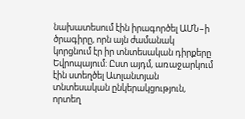նախատեսում էին իրագործել ԱՄՆ–ի ծրագիրը, որն այն ժամանակ կորցնում էր իր տնտեսական դիրքերը Եվրոպայում: Ըստ այդմ, առաջարկում էին ստեղծել Ատլանտյան տնտեսական ընկերակցություն, որտեղ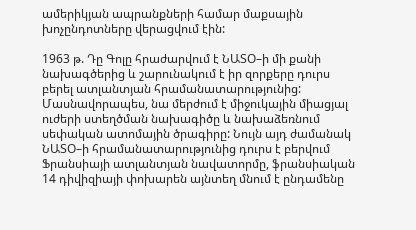ամերիկյան ապրանքների համար մաքսային խոչընդոտները վերացվում էին:

1963 թ. Դը Գոլը հրաժարվում է ՆԱՏՕ–ի մի քանի նախագծերից և շարունակում է իր զորքերը դուրս բերել ատլանտյան հրամանատարությունից: Մասնավորապես, նա մերժում է միջուկային միացյալ ուժերի ստեղծման նախագիծը և նախաձեռնում սեփական ատոմային ծրագիրը: Նույն այդ ժամանակ ՆԱՏՕ–ի հրամանատարությունից դուրս է բերվում Ֆրանսիայի ատլանտյան նավատորմը, ֆրանսիական 14 դիվիզիայի փոխարեն այնտեղ մնում է ընդամենը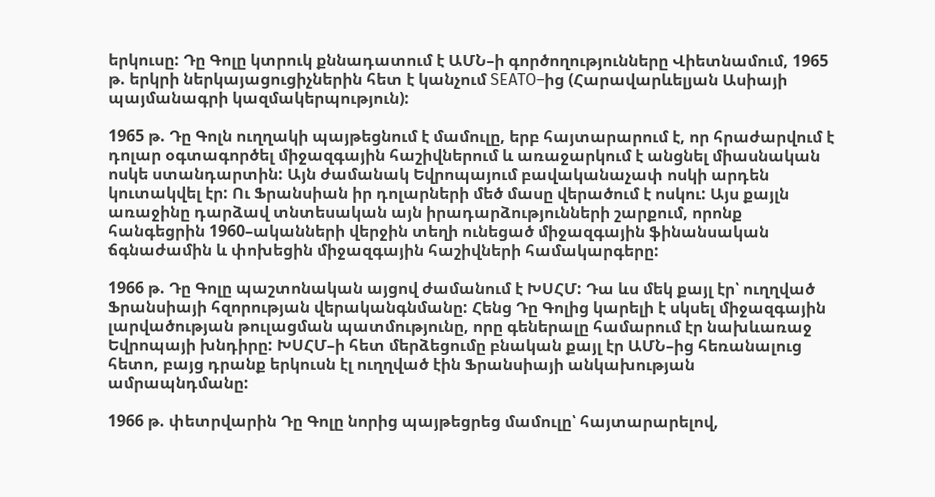երկուսը: Դը Գոլը կտրուկ քննադատում է ԱՄՆ–ի գործողությունները Վիետնամում, 1965 թ. երկրի ներկայացուցիչներին հետ է կանչում SEATO–ից (Հարավարևելյան Ասիայի պայմանագրի կազմակերպություն):

1965 թ. Դը Գոլն ուղղակի պայթեցնում է մամուլը, երբ հայտարարում է, որ հրաժարվում է դոլար օգտագործել միջազգային հաշիվներում և առաջարկում է անցնել միասնական ոսկե ստանդարտին: Այն ժամանակ Եվրոպայում բավականաչափ ոսկի արդեն կուտակվել էր: Ու Ֆրանսիան իր դոլարների մեծ մասը վերածում է ոսկու: Այս քայլն առաջինը դարձավ տնտեսական այն իրադարձությունների շարքում, որոնք հանգեցրին 1960–ականների վերջին տեղի ունեցած միջազգային ֆինանսական ճգնաժամին և փոխեցին միջազգային հաշիվների համակարգերը:

1966 թ. Դը Գոլը պաշտոնական այցով ժամանում է ԽՍՀՄ: Դա ևս մեկ քայլ էր՝ ուղղված Ֆրանսիայի հզորության վերականգնմանը: Հենց Դը Գոլից կարելի է սկսել միջազգային լարվածության թուլացման պատմությունը, որը գեներալը համարում էր նախևառաջ Եվրոպայի խնդիրը: ԽՍՀՄ–ի հետ մերձեցումը բնական քայլ էր ԱՄՆ–ից հեռանալուց հետո, բայց դրանք երկուսն էլ ուղղված էին Ֆրանսիայի անկախության ամրապնդմանը:

1966 թ. փետրվարին Դը Գոլը նորից պայթեցրեց մամուլը՝ հայտարարելով,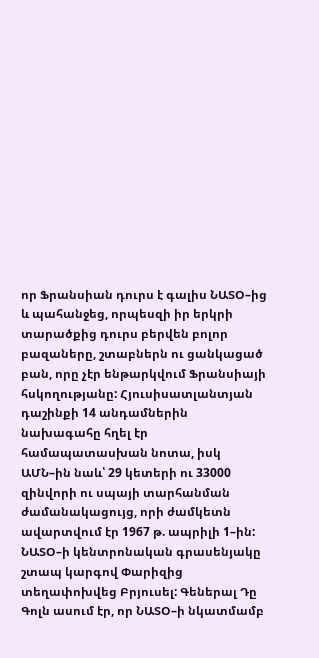որ Ֆրանսիան դուրս է գալիս ՆԱՏՕ–ից և պահանջեց, որպեսզի իր երկրի տարածքից դուրս բերվեն բոլոր բազաները, շտաբներն ու ցանկացած բան, որը չէր ենթարկվում Ֆրանսիայի հսկողությանը: Հյուսիսատլանտյան դաշինքի 14 անդամներին նախագահը հղել էր համապատասխան նոտա, իսկ ԱՄՆ–ին նաև՝ 29 կետերի ու 33000 զինվորի ու սպայի տարհանման ժամանակացույց, որի ժամկետն ավարտվում էր 1967 թ. ապրիլի 1–ին: ՆԱՏՕ–ի կենտրոնական գրասենյակը շտապ կարգով Փարիզից տեղափոխվեց Բրյուսել: Գեներալ Դը Գոլն ասում էր, որ ՆԱՏՕ–ի նկատմամբ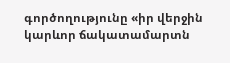գործողությունը «իր վերջին կարևոր ճակատամարտն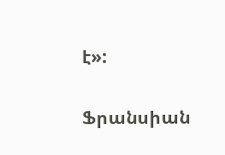է»:

Ֆրանսիան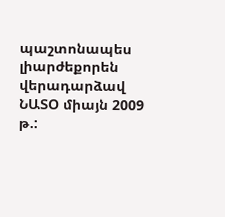պաշտոնապես լիարժեքորեն վերադարձավ ՆԱՏՕ միայն 2009 թ.: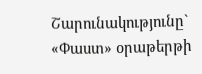Շարունակությունը` «Փաստ» օրաթերթի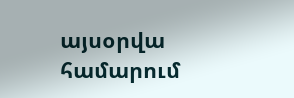այսօրվա համարում